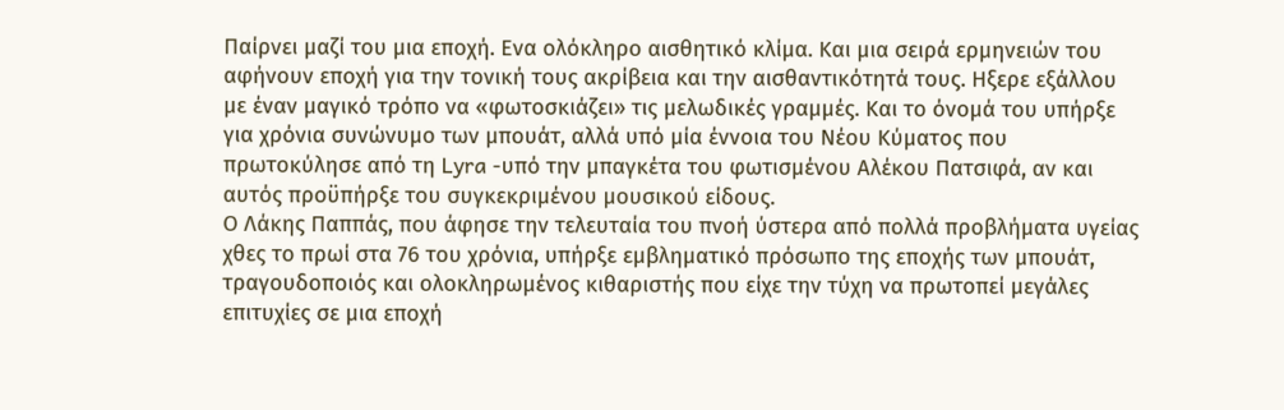Παίρνει μαζί του μια εποχή. Ενα ολόκληρο αισθητικό κλίμα. Και μια σειρά ερμηνειών του αφήνουν εποχή για την τονική τους ακρίβεια και την αισθαντικότητά τους. Ηξερε εξάλλου με έναν μαγικό τρόπο να «φωτοσκιάζει» τις μελωδικές γραμμές. Και το όνομά του υπήρξε για χρόνια συνώνυμο των μπουάτ, αλλά υπό μία έννοια του Νέου Κύματος που πρωτοκύλησε από τη Lyra -υπό την μπαγκέτα του φωτισμένου Αλέκου Πατσιφά, αν και αυτός προϋπήρξε του συγκεκριμένου μουσικού είδους.
Ο Λάκης Παππάς, που άφησε την τελευταία του πνοή ύστερα από πολλά προβλήματα υγείας χθες το πρωί στα 76 του χρόνια, υπήρξε εμβληματικό πρόσωπο της εποχής των μπουάτ, τραγουδοποιός και ολοκληρωμένος κιθαριστής που είχε την τύχη να πρωτοπεί μεγάλες επιτυχίες σε μια εποχή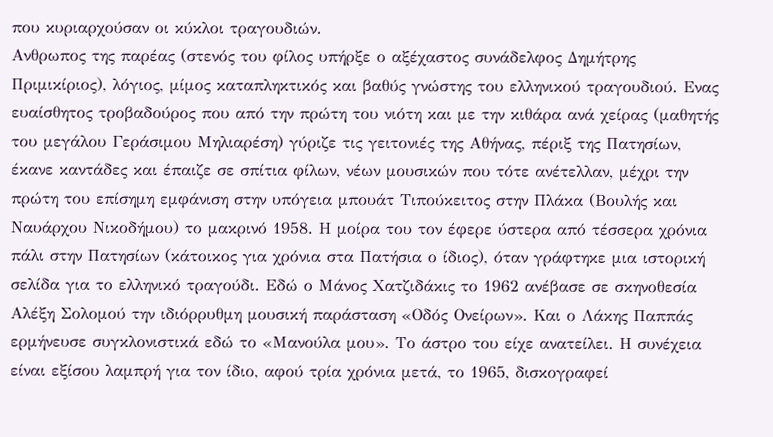που κυριαρχούσαν οι κύκλοι τραγουδιών.
Ανθρωπος της παρέας (στενός του φίλος υπήρξε ο αξέχαστος συνάδελφος Δημήτρης Πριμικίριος), λόγιος, μίμος καταπληκτικός και βαθύς γνώστης του ελληνικού τραγουδιού. Ενας ευαίσθητος τροβαδούρος που από την πρώτη του νιότη και με την κιθάρα ανά χείρας (μαθητής του μεγάλου Γεράσιμου Μηλιαρέση) γύριζε τις γειτονιές της Αθήνας, πέριξ της Πατησίων, έκανε καντάδες και έπαιζε σε σπίτια φίλων, νέων μουσικών που τότε ανέτελλαν, μέχρι την πρώτη του επίσημη εμφάνιση στην υπόγεια μπουάτ Τιπούκειτος στην Πλάκα (Βουλής και Ναυάρχου Νικοδήμου) το μακρινό 1958. Η μοίρα του τον έφερε ύστερα από τέσσερα χρόνια πάλι στην Πατησίων (κάτοικος για χρόνια στα Πατήσια ο ίδιος), όταν γράφτηκε μια ιστορική σελίδα για το ελληνικό τραγούδι. Εδώ ο Μάνος Χατζιδάκις το 1962 ανέβασε σε σκηνοθεσία Αλέξη Σολομού την ιδιόρρυθμη μουσική παράσταση «Οδός Ονείρων». Και ο Λάκης Παππάς ερμήνευσε συγκλονιστικά εδώ το «Μανούλα μου». Το άστρο του είχε ανατείλει. Η συνέχεια είναι εξίσου λαμπρή για τον ίδιο, αφού τρία χρόνια μετά, το 1965, δισκογραφεί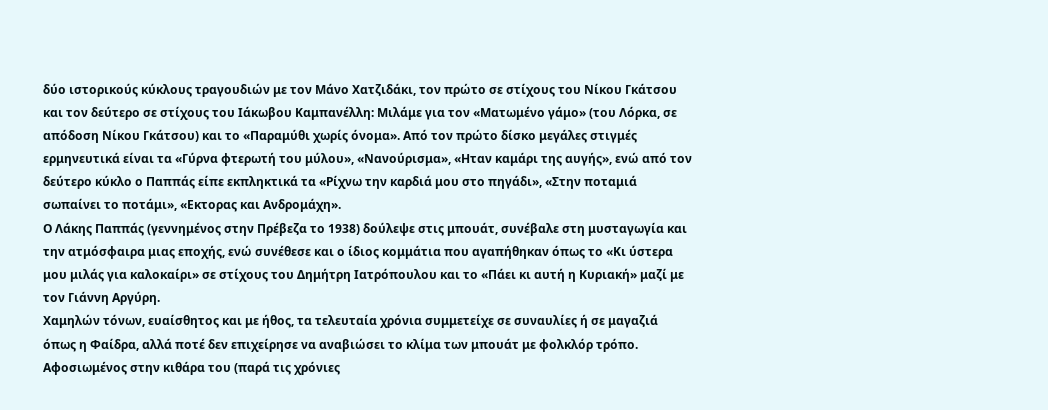δύο ιστορικούς κύκλους τραγουδιών με τον Μάνο Χατζιδάκι, τον πρώτο σε στίχους του Νίκου Γκάτσου και τον δεύτερο σε στίχους του Ιάκωβου Καμπανέλλη: Μιλάμε για τον «Ματωμένο γάμο» (του Λόρκα, σε απόδοση Νίκου Γκάτσου) και το «Παραμύθι χωρίς όνομα». Από τον πρώτο δίσκο μεγάλες στιγμές ερμηνευτικά είναι τα «Γύρνα φτερωτή του μύλου», «Νανούρισμα», «Ηταν καμάρι της αυγής», ενώ από τον δεύτερο κύκλο ο Παππάς είπε εκπληκτικά τα «Ρίχνω την καρδιά μου στο πηγάδι», «Στην ποταμιά σωπαίνει το ποτάμι», «Εκτορας και Ανδρομάχη».
Ο Λάκης Παππάς (γεννημένος στην Πρέβεζα το 1938) δούλεψε στις μπουάτ, συνέβαλε στη μυσταγωγία και την ατμόσφαιρα μιας εποχής, ενώ συνέθεσε και ο ίδιος κομμάτια που αγαπήθηκαν όπως το «Κι ύστερα μου μιλάς για καλοκαίρι» σε στίχους του Δημήτρη Ιατρόπουλου και το «Πάει κι αυτή η Κυριακή» μαζί με τον Γιάννη Αργύρη.
Χαμηλών τόνων, ευαίσθητος και με ήθος, τα τελευταία χρόνια συμμετείχε σε συναυλίες ή σε μαγαζιά όπως η Φαίδρα, αλλά ποτέ δεν επιχείρησε να αναβιώσει το κλίμα των μπουάτ με φολκλόρ τρόπο. Αφοσιωμένος στην κιθάρα του (παρά τις χρόνιες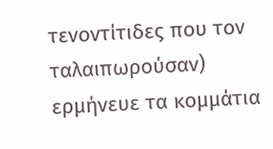τενοντίτιδες που τον ταλαιπωρούσαν) ερμήνευε τα κομμάτια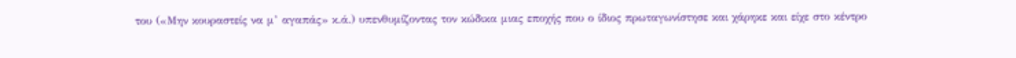του («Μην κουραστείς να μ’ αγαπάς» κ.ά.) υπενθυμίζοντας τον κώδικα μιας εποχής που ο ίδιος πρωταγωνίστησε και χάρηκε και είχε στο κέντρο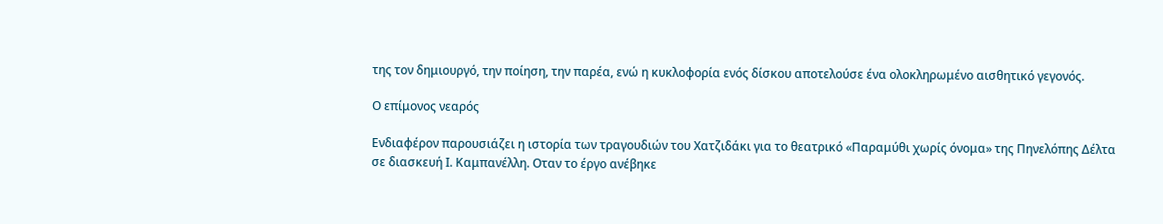της τον δημιουργό, την ποίηση, την παρέα, ενώ η κυκλοφορία ενός δίσκου αποτελούσε ένα ολοκληρωμένο αισθητικό γεγονός.

Ο επίμονος νεαρός

Ενδιαφέρον παρουσιάζει η ιστορία των τραγουδιών του Χατζιδάκι για το θεατρικό «Παραμύθι χωρίς όνομα» της Πηνελόπης Δέλτα σε διασκευή Ι. Καμπανέλλη. Οταν το έργο ανέβηκε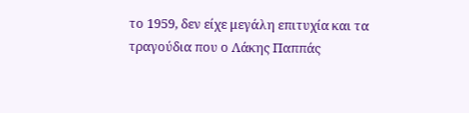το 1959, δεν είχε μεγάλη επιτυχία και τα τραγούδια που ο Λάκης Παππάς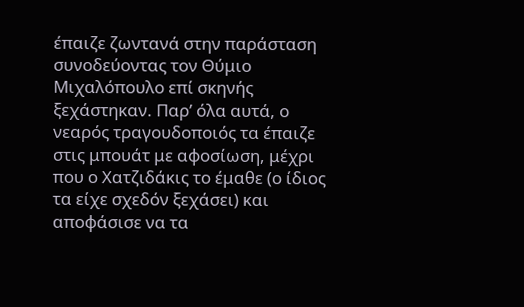έπαιζε ζωντανά στην παράσταση συνοδεύοντας τον Θύμιο Μιχαλόπουλο επί σκηνής ξεχάστηκαν. Παρ’ όλα αυτά, ο νεαρός τραγουδοποιός τα έπαιζε στις μπουάτ με αφοσίωση, μέχρι που ο Χατζιδάκις το έμαθε (ο ίδιος τα είχε σχεδόν ξεχάσει) και αποφάσισε να τα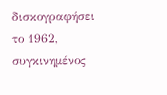δισκογραφήσει το 1962, συγκινημένος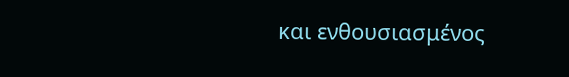και ενθουσιασμένος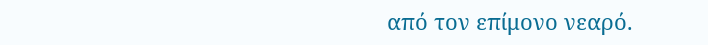από τον επίμονο νεαρό.